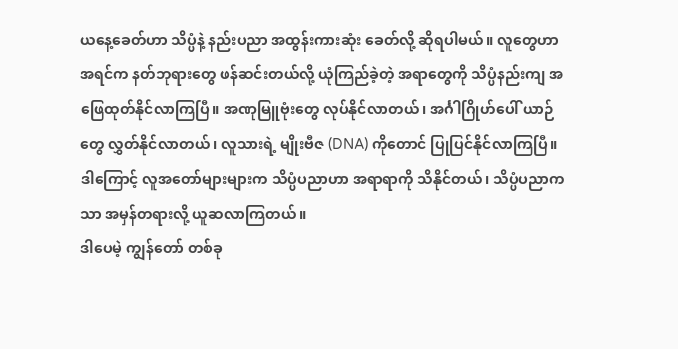ယနေ့ခေတ်ဟာ သိပ္ပံနဲ့ နည်းပညာ အထွန်းကားဆုံး ခေတ်လို့ ဆိုရပါမယ်။ လူတွေဟာ အရင်က နတ်ဘုရားတွေ ဖန်ဆင်းတယ်လို့ ယုံကြည်ခဲ့တဲ့ အရာတွေကို သိပ္ပံနည်းကျ အဖြေထုတ်နိုင်လာကြပြီ။ အဏုမြူဗုံးတွေ လုပ်နိုင်လာတယ်၊ အင်္ဂါဂြိုဟ်ပေါ် ယာဉ်တွေ လွှတ်နိုင်လာတယ်၊ လူသားရဲ့ မျိုးဗီဇ (DNA) ကိုတောင် ပြုပြင်နိုင်လာကြပြီ။ ဒါကြောင့် လူအတော်များများက သိပ္ပံပညာဟာ အရာရာကို သိနိုင်တယ်၊ သိပ္ပံပညာကသာ အမှန်တရားလို့ ယူဆလာကြတယ်။
ဒါပေမဲ့ ကျွန်တော် တစ်ခု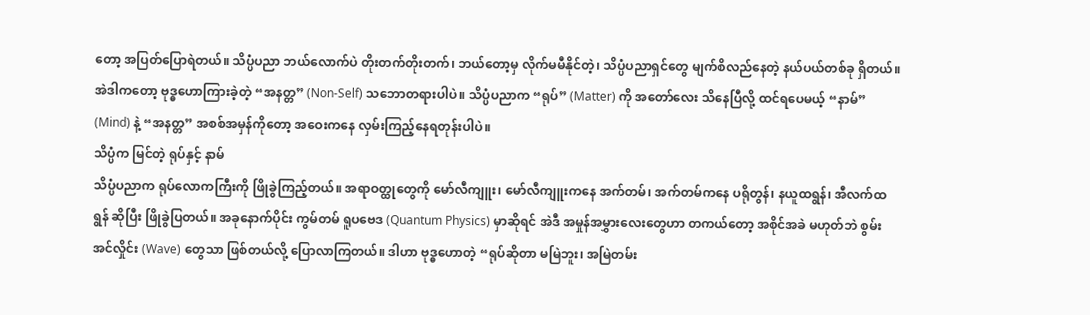တော့ အပြတ်ပြောရဲတယ်။ သိပ္ပံပညာ ဘယ်လောက်ပဲ တိုးတက်တိုးတက်၊ ဘယ်တော့မှ လိုက်မမီနိုင်တဲ့၊ သိပ္ပံပညာရှင်တွေ မျက်စိလည်နေတဲ့ နယ်ပယ်တစ်ခု ရှိတယ်။ အဲဒါကတော့ ဗုဒ္ဓဟောကြားခဲ့တဲ့ “အနတ္တ” (Non-Self) သဘောတရားပါပဲ။ သိပ္ပံပညာက “ရုပ်” (Matter) ကို အတော်လေး သိနေပြီလို့ ထင်ရပေမယ့် “နာမ်” (Mind) နဲ့ “အနတ္တ” အစစ်အမှန်ကိုတော့ အဝေးကနေ လှမ်းကြည့်နေရတုန်းပါပဲ။
သိပ္ပံက မြင်တဲ့ ရုပ်နှင့် နာမ်
သိပ္ပံပညာက ရုပ်လောကကြီးကို ဖြိုခွဲကြည့်တယ်။ အရာဝတ္ထုတွေကို မော်လီကျူး၊ မော်လီကျူးကနေ အက်တမ်၊ အက်တမ်ကနေ ပရိုတွန်၊ နယူထရွန်၊ အီလက်ထရွန် ဆိုပြီး ဖြိုခွဲပြတယ်။ အခုနောက်ပိုင်း ကွမ်တမ် ရူပဗေဒ (Quantum Physics) မှာဆိုရင် အဲဒီ အမှုန်အမွှားလေးတွေဟာ တကယ်တော့ အစိုင်အခဲ မဟုတ်ဘဲ စွမ်းအင်လှိုင်း (Wave) တွေသာ ဖြစ်တယ်လို့ ပြောလာကြတယ်။ ဒါဟာ ဗုဒ္ဓဟောတဲ့ “ရုပ်ဆိုတာ မမြဲဘူး၊ အမြဲတမ်း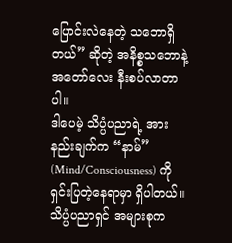ပြောင်းလဲနေတဲ့ သဘောရှိတယ်” ဆိုတဲ့ အနိစ္စသဘောနဲ့ အတော်လေး နီးစပ်လာတာပါ။
ဒါပေမဲ့ သိပ္ပံပညာရဲ့ အားနည်းချက်က “နာမ်” (Mind/Consciousness) ကို ရှင်းပြတဲ့နေရာမှာ ရှိပါတယ်။ သိပ္ပံပညာရှင် အများစုက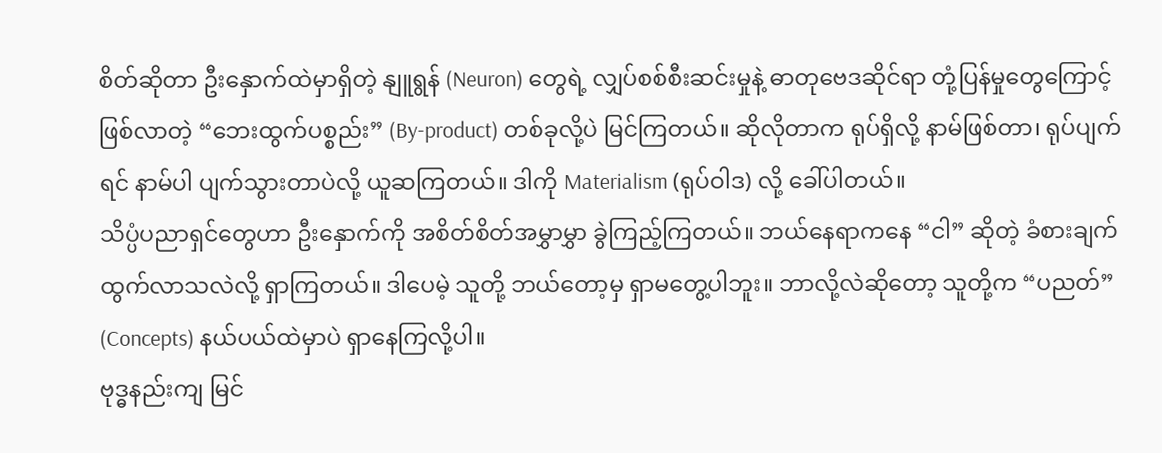စိတ်ဆိုတာ ဦးနှောက်ထဲမှာရှိတဲ့ နျူရွန် (Neuron) တွေရဲ့ လျှပ်စစ်စီးဆင်းမှုနဲ့ ဓာတုဗေဒဆိုင်ရာ တုံ့ပြန်မှုတွေကြောင့် ဖြစ်လာတဲ့ “ဘေးထွက်ပစ္စည်း” (By-product) တစ်ခုလို့ပဲ မြင်ကြတယ်။ ဆိုလိုတာက ရုပ်ရှိလို့ နာမ်ဖြစ်တာ၊ ရုပ်ပျက်ရင် နာမ်ပါ ပျက်သွားတာပဲလို့ ယူဆကြတယ်။ ဒါကို Materialism (ရုပ်ဝါဒ) လို့ ခေါ်ပါတယ်။
သိပ္ပံပညာရှင်တွေဟာ ဦးနှောက်ကို အစိတ်စိတ်အမွှာမွှာ ခွဲကြည့်ကြတယ်။ ဘယ်နေရာကနေ “ငါ” ဆိုတဲ့ ခံစားချက် ထွက်လာသလဲလို့ ရှာကြတယ်။ ဒါပေမဲ့ သူတို့ ဘယ်တော့မှ ရှာမတွေ့ပါဘူး။ ဘာလို့လဲဆိုတော့ သူတို့က “ပညတ်” (Concepts) နယ်ပယ်ထဲမှာပဲ ရှာနေကြလို့ပါ။
ဗုဒ္ဓနည်းကျ မြင်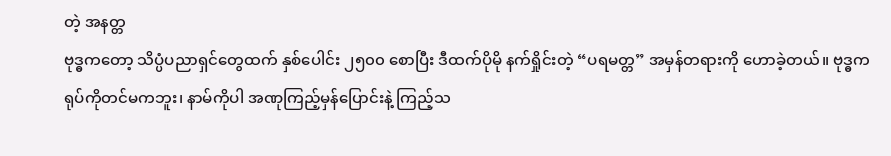တဲ့ အနတ္တ
ဗုဒ္ဓကတော့ သိပ္ပံပညာရှင်တွေထက် နှစ်ပေါင်း ၂၅၀၀ စောပြီး ဒီထက်ပိုမို နက်ရှိုင်းတဲ့ “ပရမတ္တ” အမှန်တရားကို ဟောခဲ့တယ်။ ဗုဒ္ဓက ရုပ်ကိုတင်မကဘူး၊ နာမ်ကိုပါ အဏုကြည့်မှန်ပြောင်းနဲ့ ကြည့်သ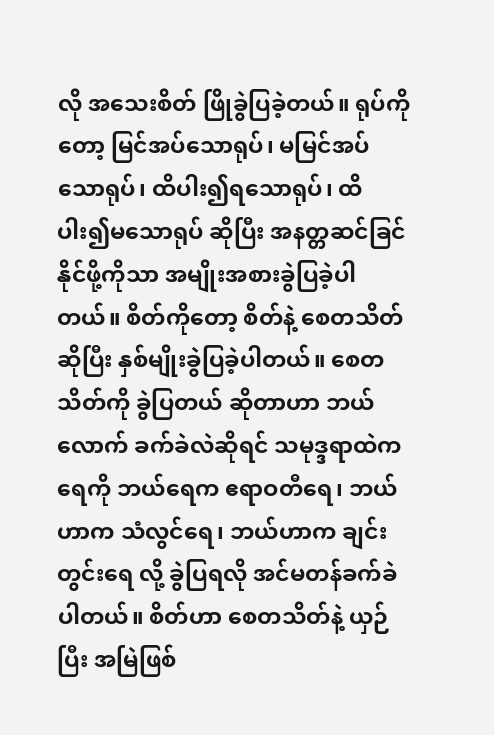လို အသေးစိတ် ဖြိုခွဲပြခဲ့တယ်။ ရုပ်ကိုတော့ မြင်အပ်သောရုပ်၊ မမြင်အပ်သောရုပ်၊ ထိပါး၍ရသောရုပ်၊ ထိပါး၍မသောရုပ် ဆိုပြီး အနတ္တဆင်ခြင်နိုင်ဖို့ကိုသာ အမျိုးအစားခွဲပြခဲ့ပါတယ်။ စိတ်ကိုတော့ စိတ်နဲ့ စေတသိတ်ဆိုပြီး နှစ်မျိုးခွဲပြခဲ့ပါတယ်။ စေတသိတ်ကို ခွဲပြတယ် ဆိုတာဟာ ဘယ်လောက် ခက်ခဲလဲဆိုရင် သမုဒ္ဒရာထဲက ရေကို ဘယ်ရေက ဧရာဝတီရေ၊ ဘယ်ဟာက သံလွင်ရေ၊ ဘယ်ဟာက ချင်းတွင်းရေ လို့ ခွဲပြရလို အင်မတန်ခက်ခဲပါတယ်။ စိတ်ဟာ စေတသိတ်နဲ့ ယှဉ်ပြီး အမြဲဖြစ်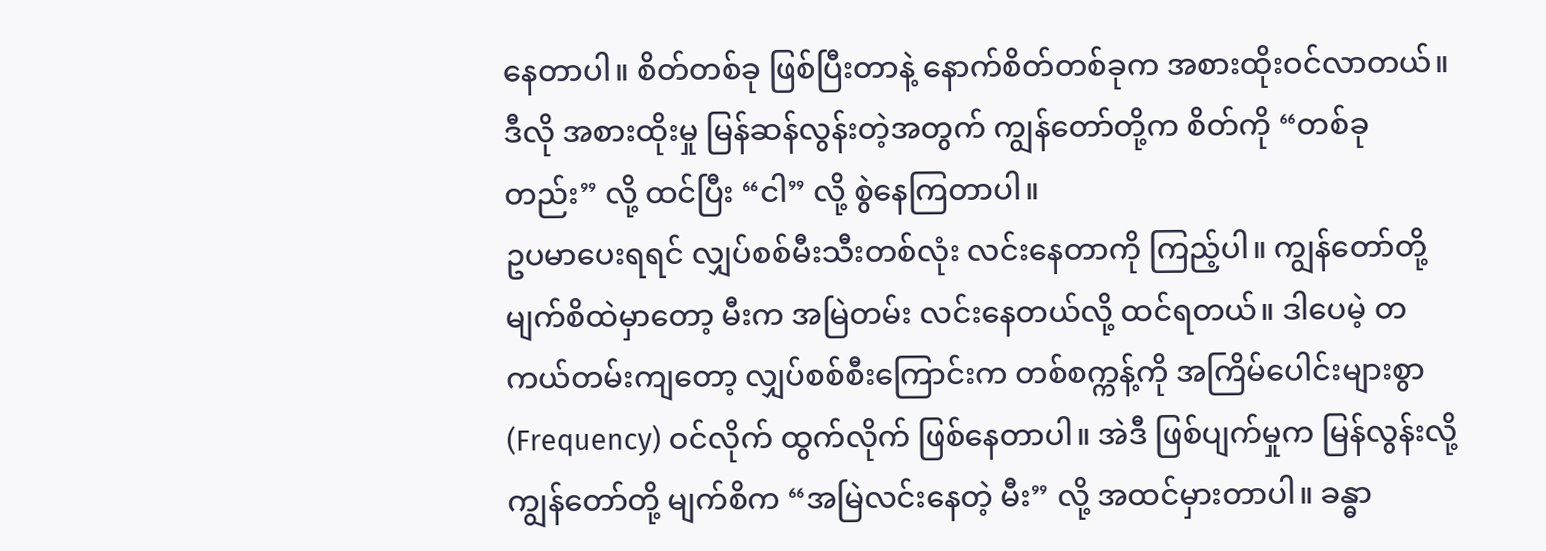နေတာပါ။ စိတ်တစ်ခု ဖြစ်ပြီးတာနဲ့ နောက်စိတ်တစ်ခုက အစားထိုးဝင်လာတယ်။ ဒီလို အစားထိုးမှု မြန်ဆန်လွန်းတဲ့အတွက် ကျွန်တော်တို့က စိတ်ကို “တစ်ခုတည်း” လို့ ထင်ပြီး “ငါ” လို့ စွဲနေကြတာပါ။
ဥပမာပေးရရင် လျှပ်စစ်မီးသီးတစ်လုံး လင်းနေတာကို ကြည့်ပါ။ ကျွန်တော်တို့ မျက်စိထဲမှာတော့ မီးက အမြဲတမ်း လင်းနေတယ်လို့ ထင်ရတယ်။ ဒါပေမဲ့ တကယ်တမ်းကျတော့ လျှပ်စစ်စီးကြောင်းက တစ်စက္ကန့်ကို အကြိမ်ပေါင်းများစွာ (Frequency) ဝင်လိုက် ထွက်လိုက် ဖြစ်နေတာပါ။ အဲဒီ ဖြစ်ပျက်မှုက မြန်လွန်းလို့ ကျွန်တော်တို့ မျက်စိက “အမြဲလင်းနေတဲ့ မီး” လို့ အထင်မှားတာပါ။ ခန္ဓာ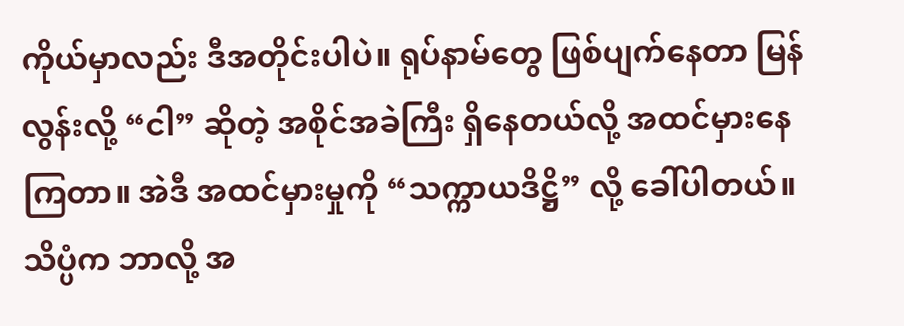ကိုယ်မှာလည်း ဒီအတိုင်းပါပဲ။ ရုပ်နာမ်တွေ ဖြစ်ပျက်နေတာ မြန်လွန်းလို့ “ငါ” ဆိုတဲ့ အစိုင်အခဲကြီး ရှိနေတယ်လို့ အထင်မှားနေကြတာ။ အဲဒီ အထင်မှားမှုကို “သက္ကာယဒိဋ္ဌိ” လို့ ခေါ်ပါတယ်။
သိပ္ပံက ဘာလို့ အ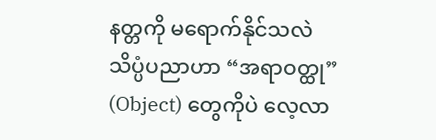နတ္တကို မရောက်နိုင်သလဲ
သိပ္ပံပညာဟာ “အရာဝတ္ထု” (Object) တွေကိုပဲ လေ့လာ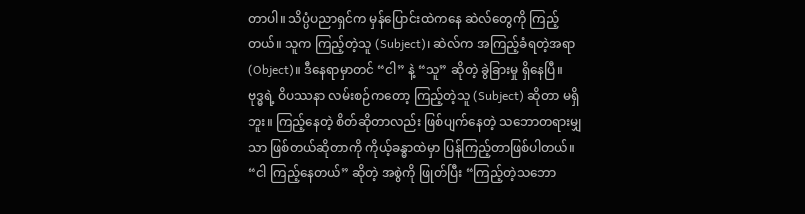တာပါ။ သိပ္ပံပညာရှင်က မှန်ပြောင်းထဲကနေ ဆဲလ်တွေကို ကြည့်တယ်။ သူက ကြည့်တဲ့သူ (Subject)၊ ဆဲလ်က အကြည့်ခံရတဲ့အရာ (Object)။ ဒီနေရာမှာတင် “ငါ” နဲ့ “သူ” ဆိုတဲ့ ခွဲခြားမှု ရှိနေပြီ။
ဗုဒ္ဓရဲ့ ဝိပဿနာ လမ်းစဉ်ကတော့ ကြည့်တဲ့သူ (Subject) ဆိုတာ မရှိဘူး။ ကြည့်နေတဲ့ စိတ်ဆိုတာလည်း ဖြစ်ပျက်နေတဲ့ သဘောတရားမျှသာ ဖြစ်တယ်ဆိုတာကို ကိုယ့်ခန္ဓာထဲမှာ ပြန်ကြည့်တာဖြစ်ပါတယ်။ “ငါ ကြည့်နေတယ်” ဆိုတဲ့ အစွဲကို ဖြုတ်ပြီး “ကြည့်တဲ့သဘော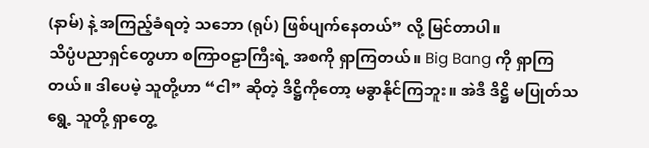(နာမ်) နဲ့ အကြည့်ခံရတဲ့ သဘော (ရုပ်) ဖြစ်ပျက်နေတယ်” လို့ မြင်တာပါ။
သိပ္ပံပညာရှင်တွေဟာ စကြာဝဠာကြီးရဲ့ အစကို ရှာကြတယ်။ Big Bang ကို ရှာကြတယ်။ ဒါပေမဲ့ သူတို့ဟာ “ငါ” ဆိုတဲ့ ဒိဋ္ဌိကိုတော့ မခွာနိုင်ကြဘူး။ အဲဒီ ဒိဋ္ဌိ မပြုတ်သရွေ့ သူတို့ ရှာတွေ့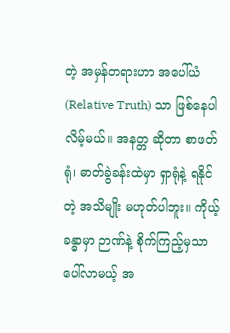တဲ့ အမှန်တရားဟာ အပေါ်ယံ (Relative Truth) သာ ဖြစ်နေပါလိမ့်မယ်။ အနတ္တ ဆိုတာ စာဖတ်ရုံ၊ ဓာတ်ခွဲခန်းထဲမှာ ရှာရုံနဲ့ ရနိုင်တဲ့ အသိမျိုး မဟုတ်ပါဘူး။ ကိုယ့်ခန္ဓာမှာ ဉာဏ်နဲ့ စိုက်ကြည့်မှသာ ပေါ်လာမယ့် အ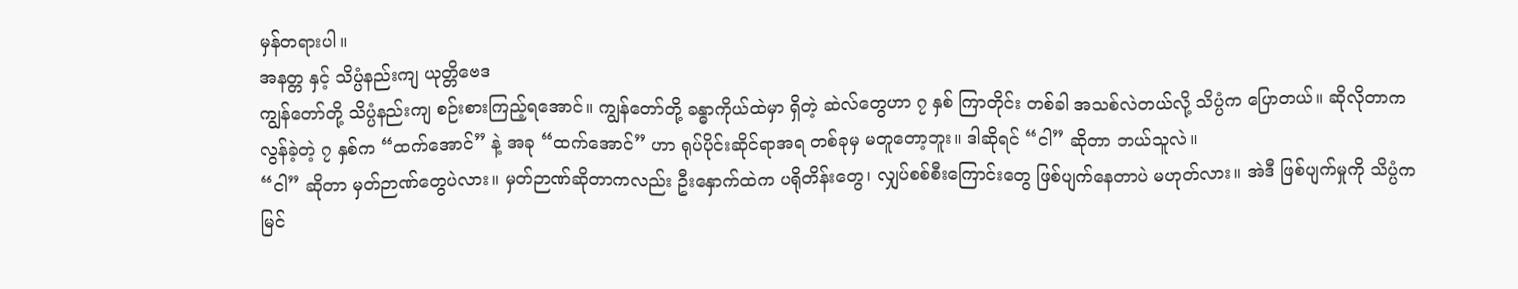မှန်တရားပါ။
အနတ္တ နှင့် သိပ္ပံနည်းကျ ယုတ္တိဗေဒ
ကျွန်တော်တို့ သိပ္ပံနည်းကျ စဉ်းစားကြည့်ရအောင်။ ကျွန်တော်တို့ ခန္ဓာကိုယ်ထဲမှာ ရှိတဲ့ ဆဲလ်တွေဟာ ၇ နှစ် ကြာတိုင်း တစ်ခါ အသစ်လဲတယ်လို့ သိပ္ပံက ပြောတယ်။ ဆိုလိုတာက လွန်ခဲ့တဲ့ ၇ နှစ်က “ထက်အောင်” နဲ့ အခု “ထက်အောင်” ဟာ ရုပ်ပိုင်းဆိုင်ရာအရ တစ်ခုမှ မတူတော့ဘူး။ ဒါဆိုရင် “ငါ” ဆိုတာ ဘယ်သူလဲ။
“ငါ” ဆိုတာ မှတ်ဉာဏ်တွေပဲလား။ မှတ်ဉာဏ်ဆိုတာကလည်း ဦးနှောက်ထဲက ပရိုတိန်းတွေ၊ လျှပ်စစ်စီးကြောင်းတွေ ဖြစ်ပျက်နေတာပဲ မဟုတ်လား။ အဲဒီ ဖြစ်ပျက်မှုကို သိပ္ပံက မြင်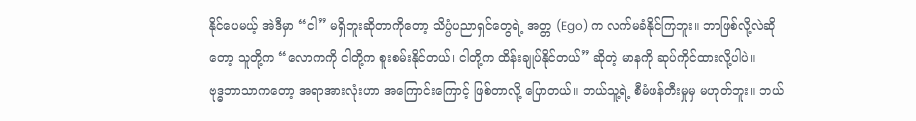နိုင်ပေမယ့် အဲဒီမှာ “ငါ” မရှိဘူးဆိုတာကိုတော့ သိပ္ပံပညာရှင်တွေရဲ့ အတ္တ (Ego) က လက်မခံနိုင်ကြဘူး။ ဘာဖြစ်လို့လဲဆိုတော့ သူတို့က “လောကကို ငါတို့က စူးစမ်းနိုင်တယ်၊ ငါတို့က ထိန်းချုပ်နိုင်တယ်” ဆိုတဲ့ မာနကို ဆုပ်ကိုင်ထားလို့ပါပဲ။
ဗုဒ္ဓဘာသာကတော့ အရာအားလုံးဟာ အကြောင်းကြောင့် ဖြစ်တာလို့ ပြောတယ်။ ဘယ်သူ့ရဲ့ စီမံဖန်တီးမှုမှ မဟုတ်ဘူး။ ဘယ်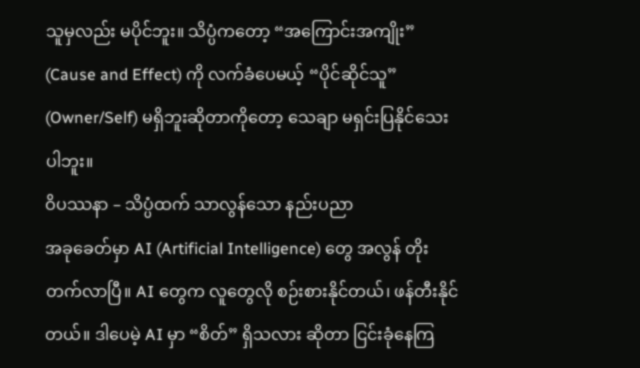သူမှလည်း မပိုင်ဘူး။ သိပ္ပံကတော့ “အကြောင်းအကျိုး” (Cause and Effect) ကို လက်ခံပေမယ့် “ပိုင်ဆိုင်သူ” (Owner/Self) မရှိဘူးဆိုတာကိုတော့ သေချာ မရှင်းပြနိုင်သေးပါဘူး။
ဝိပဿနာ – သိပ္ပံထက် သာလွန်သော နည်းပညာ
အခုခေတ်မှာ AI (Artificial Intelligence) တွေ အလွန် တိုးတက်လာပြီ။ AI တွေက လူတွေလို စဉ်းစားနိုင်တယ်၊ ဖန်တီးနိုင်တယ်။ ဒါပေမဲ့ AI မှာ “စိတ်” ရှိသလား ဆိုတာ ငြင်းခုံနေကြ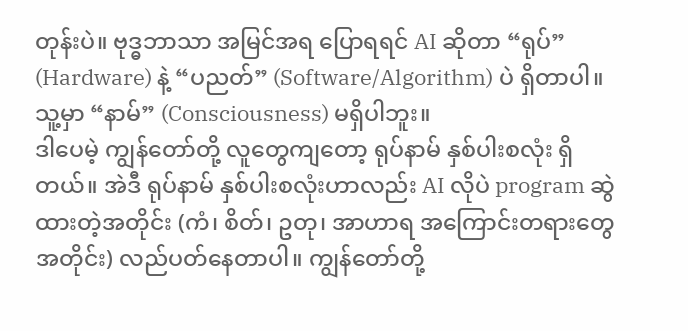တုန်းပဲ။ ဗုဒ္ဓဘာသာ အမြင်အရ ပြောရရင် AI ဆိုတာ “ရုပ်” (Hardware) နဲ့ “ပညတ်” (Software/Algorithm) ပဲ ရှိတာပါ။ သူ့မှာ “နာမ်” (Consciousness) မရှိပါဘူး။
ဒါပေမဲ့ ကျွန်တော်တို့ လူတွေကျတော့ ရုပ်နာမ် နှစ်ပါးစလုံး ရှိတယ်။ အဲဒီ ရုပ်နာမ် နှစ်ပါးစလုံးဟာလည်း AI လိုပဲ program ဆွဲထားတဲ့အတိုင်း (ကံ၊ စိတ်၊ ဥတု၊ အာဟာရ အကြောင်းတရားတွေအတိုင်း) လည်ပတ်နေတာပါ။ ကျွန်တော်တို့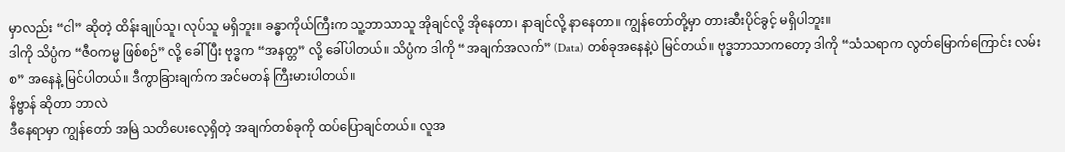မှာလည်း “ငါ” ဆိုတဲ့ ထိန်းချုပ်သူ၊ လုပ်သူ မရှိဘူး။ ခန္ဓာကိုယ်ကြီးက သူ့ဘာသာသူ အိုချင်လို့ အိုနေတာ၊ နာချင်လို့ နာနေတာ။ ကျွန်တော်တို့မှာ တားဆီးပိုင်ခွင့် မရှိပါဘူး။
ဒါကို သိပ္ပံက “ဇီဝကမ္မ ဖြစ်စဉ်” လို့ ခေါ်ပြီး ဗုဒ္ဓက “အနတ္တ” လို့ ခေါ်ပါတယ်။ သိပ္ပံက ဒါကို “အချက်အလက်” (Data) တစ်ခုအနေနဲ့ပဲ မြင်တယ်။ ဗုဒ္ဓဘာသာကတော့ ဒါကို “သံသရာက လွတ်မြောက်ကြောင်း လမ်းစ” အနေနဲ့ မြင်ပါတယ်။ ဒီကွာခြားချက်က အင်မတန် ကြီးမားပါတယ်။
နိဗ္ဗာန် ဆိုတာ ဘာလဲ
ဒီနေရာမှာ ကျွန်တော် အမြဲ သတိပေးလေ့ရှိတဲ့ အချက်တစ်ခုကို ထပ်ပြောချင်တယ်။ လူအ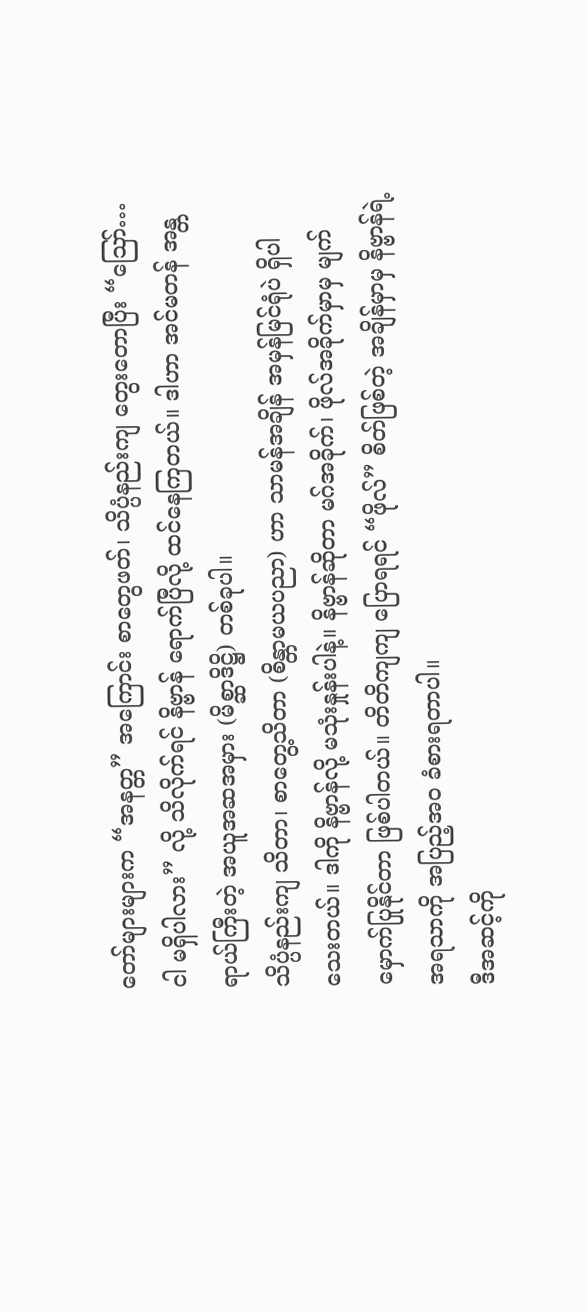တော်များများက “အနတ္တ” အကြောင်း စာတွေဖတ်၊ သိပ္ပံနည်းကျ တွေးတောပြီး “ဪ… ငါ မရှိပါလား” လို့ သိလိုက်ရင် နိဗ္ဗာန် ရောက်ပြီလို့ ထင်နေကြတယ်။ ဒါဟာ အင်မတန် အန္တရာယ်ကြီးတဲ့ အယူအဆအမှား (မိစ္ဆာဒိဋ္ဌိ) တစ်ခုပါ။
သိပ္ပံနည်းကျ သိတာ၊ စာတွေ့သိတာ (စိန္တာမယပညာ) ဟာ သာမန်အချိန် အမှန်မြင်ရုံပဲ ရှိပါသေးတယ်။ ဒါကို နိဗ္ဗာန်လို့ မသုံးနှုန်းပါနဲ့။ နိဗ္ဗာန်ဆိုတာ မဂ်အခိုက်၊ ဖိုလ်အခိုက်မှာမှ မျက်မှောက်ပြုနိုင်တာ ဖြစ်ပါတယ်။ တိတိကျကျ ပြောရရင် “ဖိုလ်” စိတ်ဖြစ်တဲ့ အချိန်မှာမှ နိဗ္ဗာန်ရဲ့ အရသာကို အပြည့်အဝ ခံစားရတာပါ။
ဒီအဆင့်ကို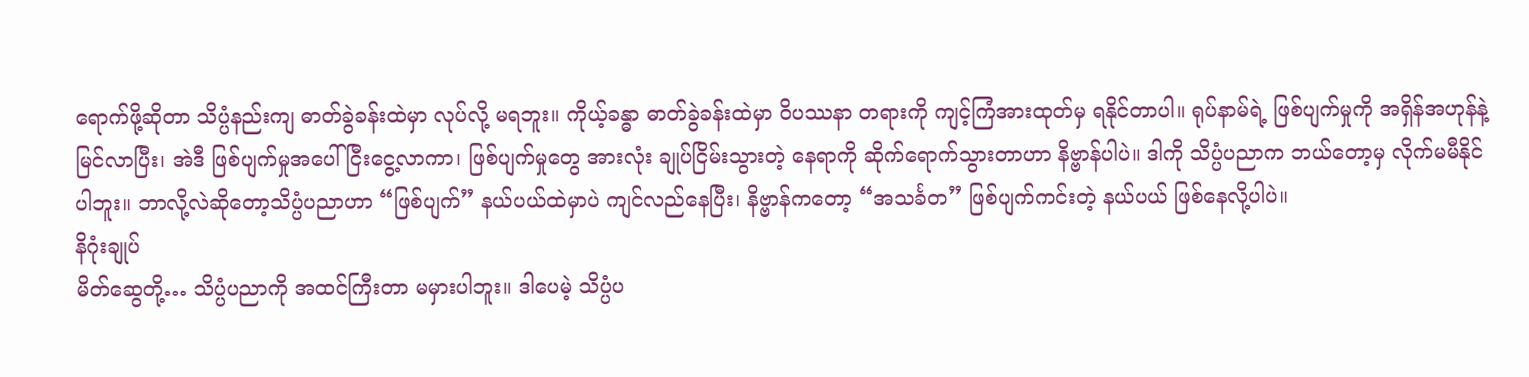ရောက်ဖို့ဆိုတာ သိပ္ပံနည်းကျ ဓာတ်ခွဲခန်းထဲမှာ လုပ်လို့ မရဘူး။ ကိုယ့်ခန္ဓာ ဓာတ်ခွဲခန်းထဲမှာ ဝိပဿနာ တရားကို ကျင့်ကြံအားထုတ်မှ ရနိုင်တာပါ။ ရုပ်နာမ်ရဲ့ ဖြစ်ပျက်မှုကို အရှိန်အဟုန်နဲ့ မြင်လာပြီး၊ အဲဒီ ဖြစ်ပျက်မှုအပေါ် ငြီးငွေ့လာကာ၊ ဖြစ်ပျက်မှုတွေ အားလုံး ချုပ်ငြိမ်းသွားတဲ့ နေရာကို ဆိုက်ရောက်သွားတာဟာ နိဗ္ဗာန်ပါပဲ။ ဒါကို သိပ္ပံပညာက ဘယ်တော့မှ လိုက်မမီနိုင်ပါဘူး။ ဘာလို့လဲဆိုတော့သိပ္ပံပညာဟာ “ဖြစ်ပျက်” နယ်ပယ်ထဲမှာပဲ ကျင်လည်နေပြီး၊ နိဗ္ဗာန်ကတော့ “အသင်္ခတ” ဖြစ်ပျက်ကင်းတဲ့ နယ်ပယ် ဖြစ်နေလို့ပါပဲ။
နိဂုံးချုပ်
မိတ်ဆွေတို့… သိပ္ပံပညာကို အထင်ကြီးတာ မမှားပါဘူး။ ဒါပေမဲ့ သိပ္ပံပ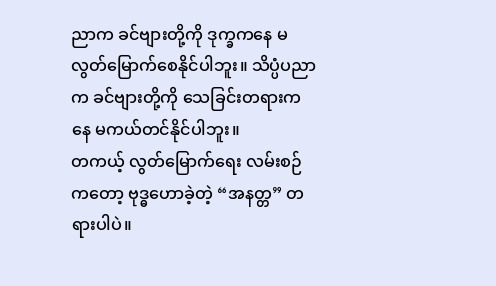ညာက ခင်ဗျားတို့ကို ဒုက္ခကနေ မလွတ်မြောက်စေနိုင်ပါဘူး။ သိပ္ပံပညာက ခင်ဗျားတို့ကို သေခြင်းတရားကနေ မကယ်တင်နိုင်ပါဘူး။
တကယ့် လွတ်မြောက်ရေး လမ်းစဉ်ကတော့ ဗုဒ္ဓဟောခဲ့တဲ့ “အနတ္တ” တရားပါပဲ။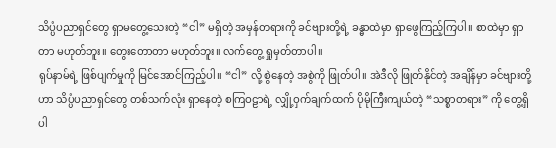သိပ္ပံပညာရှင်တွေ ရှာမတွေ့သေးတဲ့ “ငါ” မရှိတဲ့ အမှန်တရားကို ခင်ဗျားတို့ရဲ့ ခန္ဓာထဲမှာ ရှာဖွေကြည့်ကြပါ။ စာထဲမှာ ရှာတာ မဟုတ်ဘူး။ တွေးတောတာ မဟုတ်ဘူး။ လက်တွေ့ ရှုမှတ်တာပါ။
ရုပ်နာမ်ရဲ့ ဖြစ်ပျက်မှုကို မြင်အောင်ကြည့်ပါ။ “ငါ” လို့ စွဲနေတဲ့ အစွဲကို ဖြုတ်ပါ။ အဲဒီလို ဖြုတ်နိုင်တဲ့ အချိန်မှာ ခင်ဗျားတို့ဟာ သိပ္ပံပညာရှင်တွေ တစ်သက်လုံး ရှာနေတဲ့ စကြဝဠာရဲ့ လျှို့ဝှက်ချက်ထက် ပိုမိုကြီးကျယ်တဲ့ “သစ္စာတရား” ကို တွေ့ရှိပါ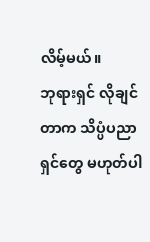လိမ့်မယ်။
ဘုရားရှင် လိုချင်တာက သိပ္ပံပညာရှင်တွေ မဟုတ်ပါ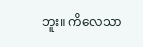ဘူး။ ကိလေသာ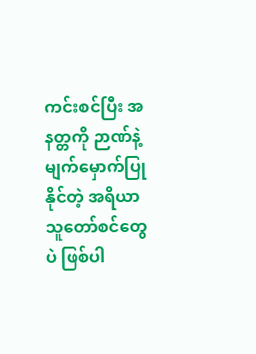ကင်းစင်ပြီး အနတ္တကို ဉာဏ်နဲ့ မျက်မှောက်ပြုနိုင်တဲ့ အရိယာ သူတော်စင်တွေပဲ ဖြစ်ပါ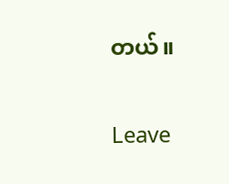တယ်။


Leave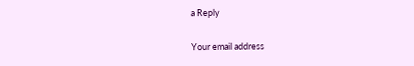a Reply

Your email address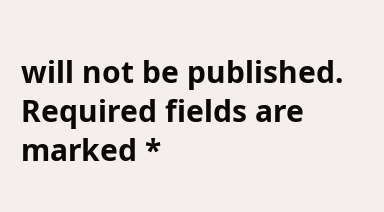will not be published. Required fields are marked *